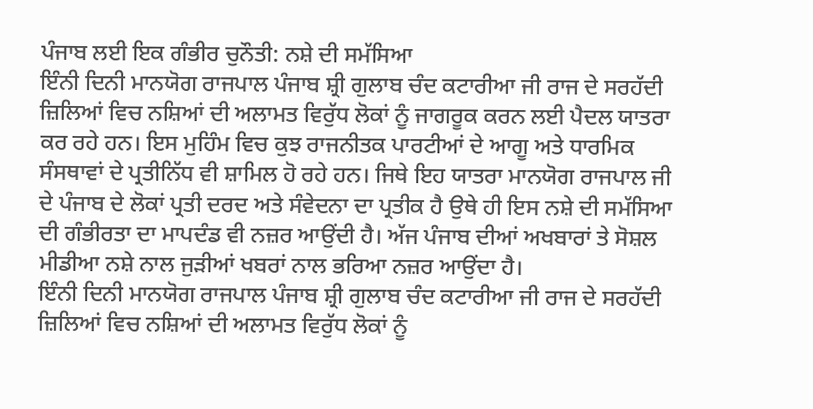ਪੰਜਾਬ ਲਈ ਇਕ ਗੰਭੀਰ ਚੁਨੌਤੀ: ਨਸ਼ੇ ਦੀ ਸਮੱਸਿਆ
ਇੰਨੀ ਦਿਨੀ ਮਾਨਯੋਗ ਰਾਜਪਾਲ ਪੰਜਾਬ ਸ਼੍ਰੀ ਗੁਲਾਬ ਚੰਦ ਕਟਾਰੀਆ ਜੀ ਰਾਜ ਦੇ ਸਰਹੱਦੀ ਜ਼ਿਲਿਆਂ ਵਿਚ ਨਸ਼ਿਆਂ ਦੀ ਅਲਾਮਤ ਵਿਰੁੱਧ ਲੋਕਾਂ ਨੂੰ ਜਾਗਰੂਕ ਕਰਨ ਲਈ ਪੈਦਲ ਯਾਤਰਾ ਕਰ ਰਹੇ ਹਨ। ਇਸ ਮੁਹਿੰਮ ਵਿਚ ਕੁਝ ਰਾਜਨੀਤਕ ਪਾਰਟੀਆਂ ਦੇ ਆਗੂ ਅਤੇ ਧਾਰਮਿਕ ਸੰਸਥਾਵਾਂ ਦੇ ਪ੍ਰਤੀਨਿੱਧ ਵੀ ਸ਼ਾਮਿਲ ਹੋ ਰਹੇ ਹਨ। ਜਿਥੇ ਇਹ ਯਾਤਰਾ ਮਾਨਯੋਗ ਰਾਜਪਾਲ ਜੀ ਦੇ ਪੰਜਾਬ ਦੇ ਲੋਕਾਂ ਪ੍ਰਤੀ ਦਰਦ ਅਤੇ ਸੰਵੇਦਨਾ ਦਾ ਪ੍ਰਤੀਕ ਹੈ ਉਥੇ ਹੀ ਇਸ ਨਸ਼ੇ ਦੀ ਸਮੱਸਿਆ ਦੀ ਗੰਭੀਰਤਾ ਦਾ ਮਾਪਦੰਡ ਵੀ ਨਜ਼ਰ ਆਉਂਦੀ ਹੈ। ਅੱਜ ਪੰਜਾਬ ਦੀਆਂ ਅਖਬਾਰਾਂ ਤੇ ਸੋਸ਼ਲ ਮੀਡੀਆ ਨਸ਼ੇ ਨਾਲ ਜੁੜੀਆਂ ਖਬਰਾਂ ਨਾਲ ਭਰਿਆ ਨਜ਼ਰ ਆਉਂਦਾ ਹੈ।
ਇੰਨੀ ਦਿਨੀ ਮਾਨਯੋਗ ਰਾਜਪਾਲ ਪੰਜਾਬ ਸ਼੍ਰੀ ਗੁਲਾਬ ਚੰਦ ਕਟਾਰੀਆ ਜੀ ਰਾਜ ਦੇ ਸਰਹੱਦੀ ਜ਼ਿਲਿਆਂ ਵਿਚ ਨਸ਼ਿਆਂ ਦੀ ਅਲਾਮਤ ਵਿਰੁੱਧ ਲੋਕਾਂ ਨੂੰ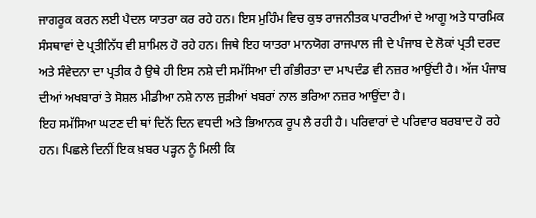ਜਾਗਰੂਕ ਕਰਨ ਲਈ ਪੈਦਲ ਯਾਤਰਾ ਕਰ ਰਹੇ ਹਨ। ਇਸ ਮੁਹਿੰਮ ਵਿਚ ਕੁਝ ਰਾਜਨੀਤਕ ਪਾਰਟੀਆਂ ਦੇ ਆਗੂ ਅਤੇ ਧਾਰਮਿਕ ਸੰਸਥਾਵਾਂ ਦੇ ਪ੍ਰਤੀਨਿੱਧ ਵੀ ਸ਼ਾਮਿਲ ਹੋ ਰਹੇ ਹਨ। ਜਿਥੇ ਇਹ ਯਾਤਰਾ ਮਾਨਯੋਗ ਰਾਜਪਾਲ ਜੀ ਦੇ ਪੰਜਾਬ ਦੇ ਲੋਕਾਂ ਪ੍ਰਤੀ ਦਰਦ ਅਤੇ ਸੰਵੇਦਨਾ ਦਾ ਪ੍ਰਤੀਕ ਹੈ ਉਥੇ ਹੀ ਇਸ ਨਸ਼ੇ ਦੀ ਸਮੱਸਿਆ ਦੀ ਗੰਭੀਰਤਾ ਦਾ ਮਾਪਦੰਡ ਵੀ ਨਜ਼ਰ ਆਉਂਦੀ ਹੈ। ਅੱਜ ਪੰਜਾਬ ਦੀਆਂ ਅਖਬਾਰਾਂ ਤੇ ਸੋਸ਼ਲ ਮੀਡੀਆ ਨਸ਼ੇ ਨਾਲ ਜੁੜੀਆਂ ਖਬਰਾਂ ਨਾਲ ਭਰਿਆ ਨਜ਼ਰ ਆਉਂਦਾ ਹੈ।
ਇਹ ਸਮੱਸਿਆ ਘਟਣ ਦੀ ਥਾਂ ਦਿਨੋਂ ਦਿਨ ਵਧਦੀ ਅਤੇ ਭਿਆਨਕ ਰੂਪ ਲੈ ਰਹੀ ਹੈ। ਪਰਿਵਾਰਾਂ ਦੇ ਪਰਿਵਾਰ ਬਰਬਾਦ ਹੋ ਰਹੇ ਹਨ। ਪਿਛਲੇ ਦਿਨੀਂ ਇਕ ਖ਼ਬਰ ਪੜ੍ਹਨ ਨੂੰ ਮਿਲੀ ਕਿ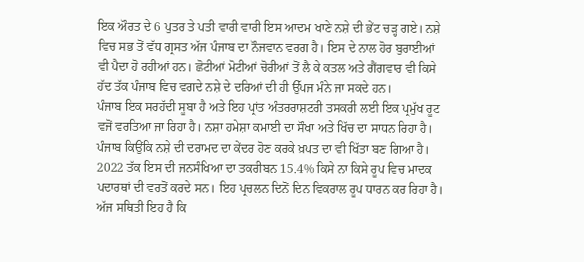ਇਕ ਔਰਤ ਦੇ 6 ਪੁਤਰ ਤੇ ਪਤੀ ਵਾਰੀ ਵਾਰੀ ਇਸ ਆਦਮ ਖਾਣੇ ਨਸ਼ੇ ਦੀ ਭੇਂਟ ਚੜ੍ਹ ਗਏ। ਨਸ਼ੇ ਵਿਚ ਸਭ ਤੋਂ ਵੱਧ ਗ੍ਰਸਤ ਅੱਜ ਪੰਜਾਬ ਦਾ ਨੌਜਵਾਨ ਵਰਗ ਹੈ। ਇਸ ਦੇ ਨਾਲ ਹੋਰ ਬੁਰਾਈਆਂ ਵੀ ਪੈਦਾ ਹੋ ਰਹੀਆਂ ਹਨ। ਛੋਟੀਆਂ ਮੋਟੀਆਂ ਚੋਰੀਆਂ ਤੋਂ ਲੈ ਕੇ ਕਤਲ ਅਤੇ ਗੈਂਗਵਾਰ ਵੀ ਕਿਸੇ ਹੱਦ ਤੱਕ ਪੰਜਾਬ ਵਿਚ ਵਗਦੇ ਨਸ਼ੇ ਦੇ ਦਰਿਆਂ ਦੀ ਹੀ ਉੱਪਜ ਮੰਨੇ ਜਾ ਸਕਦੇ ਹਨ।
ਪੰਜਾਬ ਇਕ ਸਰਹੱਦੀ ਸੂਬਾ ਹੈ ਅਤੇ ਇਹ ਪ੍ਰਾਂਤ ਅੰਤਰਰਾਸ਼ਟਰੀ ਤਸਕਰੀ ਲਈ ਇਕ ਪ੍ਰਮੁੱਖ ਰੂਟ ਵਜੋਂ ਵਰਤਿਆ ਜਾ ਰਿਹਾ ਹੈ। ਨਸ਼ਾ ਹਮੇਸ਼ਾ ਕਮਾਈ ਦਾ ਸੌਖਾ ਅਤੇ ਖਿੱਚ ਦਾ ਸਾਧਨ ਰਿਹਾ ਹੈ। ਪੰਜਾਬ ਕਿਉਂਕਿ ਨਸ਼ੇ ਦੀ ਦਰਾਮਦ ਦਾ ਕੇਂਦਰ ਹੋਣ ਕਰਕੇ ਖ਼ਪਤ ਦਾ ਵੀ ਖਿੱਤਾ ਬਣ ਗਿਆ ਹੈ। 2022 ਤੱਕ ਇਸ ਦੀ ਜਨਸੰਖਿਆ ਦਾ ਤਕਰੀਬਨ 15.4% ਕਿਸੇ ਨਾ ਕਿਸੇ ਰੂਪ ਵਿਚ ਮਾਦਕ ਪਦਾਰਥਾਂ ਦੀ ਵਰਤੋਂ ਕਰਦੇ ਸਨ। ਇਹ ਪ੍ਰਚਲਨ ਦਿਨੋਂ ਦਿਨ ਵਿਕਰਾਲ ਰੂਪ ਧਾਰਨ ਕਰ ਰਿਹਾ ਹੈ। ਅੱਜ ਸਥਿਤੀ ਇਹ ਹੈ ਕਿ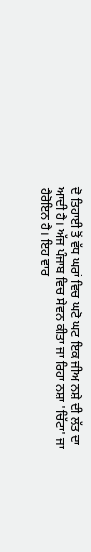ਦੋ ਤਿਹਾਈ ਤੋਂ ਵੱਧ ਘਰਾਂ ਵਿਚ ਘਟੋ ਘਟ ਇਕ ਜੀਅ ਨਸ਼ੇ ਦੀ ਲੱਤ ਦਾ ਆਦੀ ਹੈ। ਅੱਜ ਪੰਜਾਬ ਵਿਚ ਸੇਵਨ ਕੀਤਾ ਜਾ ਰਿਹਾ ਨਸ਼ਾ 'ਚਿੱਟਾ' ਜਾ ਹੈਰੋਇਨ ਹੈ। ਇਹ ਵਾਰ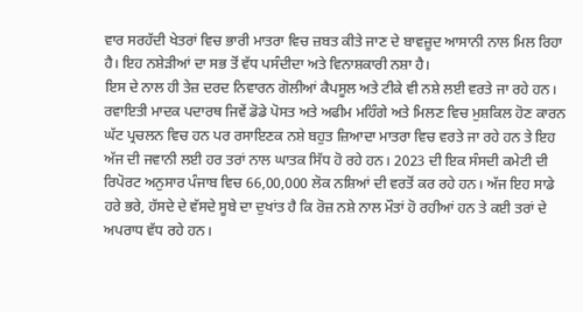ਵਾਰ ਸਰਹੱਦੀ ਖੇਤਰਾਂ ਵਿਚ ਭਾਰੀ ਮਾਤਰਾ ਵਿਚ ਜ਼ਬਤ ਕੀਤੇ ਜਾਣ ਦੇ ਬਾਵਜ਼ੂਦ ਆਸਾਨੀ ਨਾਲ ਮਿਲ ਰਿਹਾ ਹੈ। ਇਹ ਨਸ਼ੇੜੀਆਂ ਦਾ ਸਭ ਤੋਂ ਵੱਧ ਪਸੰਦੀਦਾ ਅਤੇ ਵਿਨਾਸ਼ਕਾਰੀ ਨਸ਼ਾ ਹੈ।
ਇਸ ਦੇ ਨਾਲ ਹੀ ਤੇਜ਼ ਦਰਦ ਨਿਵਾਰਨ ਗੋਲੀਆਂ ਕੈਪਸੂਲ ਅਤੇ ਟੀਕੇ ਵੀ ਨਸ਼ੇ ਲਈ ਵਰਤੇ ਜਾ ਰਹੇ ਹਨ। ਰਵਾਇਤੀ ਮਾਦਕ ਪਦਾਰਥ ਜਿਵੇਂ ਡੋਡੇ ਪੋਸਤ ਅਤੇ ਅਫੀਮ ਮਹਿੰਗੇ ਅਤੇ ਮਿਲਣ ਵਿਚ ਮੁਸ਼ਕਿਲ ਹੋਣ ਕਾਰਨ ਘੱਟ ਪ੍ਰਚਲਨ ਵਿਚ ਹਨ ਪਰ ਰਸਾਇਣਕ ਨਸ਼ੇ ਬਹੁਤ ਜ਼ਿਆਦਾ ਮਾਤਰਾ ਵਿਚ ਵਰਤੇ ਜਾ ਰਹੇ ਹਨ ਤੇ ਇਹ ਅੱਜ ਦੀ ਜਵਾਨੀ ਲਈ ਹਰ ਤਰਾਂ ਨਾਲ ਘਾਤਕ ਸਿੱਧ ਹੋ ਰਹੇ ਹਨ। 2023 ਦੀ ਇਕ ਸੰਸਦੀ ਕਮੇਟੀ ਦੀ ਰਿਪੋਰਟ ਅਨੁਸਾਰ ਪੰਜਾਬ ਵਿਚ 66,00,000 ਲੋਕ ਨਸ਼ਿਆਂ ਦੀ ਵਰਤੋਂ ਕਰ ਰਹੇ ਹਨ। ਅੱਜ ਇਹ ਸਾਡੇ ਹਰੇ ਭਰੇ, ਹੱਸਦੇ ਦੇ ਵੱਸਦੇ ਸੂਬੇ ਦਾ ਦੁਖਾਂਤ ਹੈ ਕਿ ਰੋਜ਼ ਨਸ਼ੇ ਨਾਲ ਮੌਤਾਂ ਹੋ ਰਹੀਆਂ ਹਨ ਤੇ ਕਈ ਤਰਾਂ ਦੇ ਅਪਰਾਧ ਵੱਧ ਰਹੇ ਹਨ।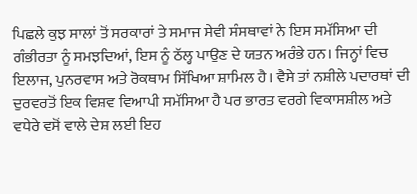ਪਿਛਲੇ ਕੁਝ ਸਾਲਾਂ ਤੋਂ ਸਰਕਾਰਾਂ ਤੇ ਸਮਾਜ ਸੇਵੀ ਸੰਸਥਾਵਾਂ ਨੇ ਇਸ ਸਮੱਸਿਆ ਦੀ ਗੰਭੀਰਤਾ ਨੂੰ ਸਮਝਦਿਆਂ, ਇਸ ਨੂੰ ਠੱਲ੍ਹ ਪਾਉਣ ਦੇ ਯਤਨ ਅਰੰਭੇ ਹਨ। ਜਿਨ੍ਹਾਂ ਵਿਚ ਇਲਾਜ, ਪੁਨਰਵਾਸ ਅਤੇ ਰੋਕਥਾਮ ਸਿੱਖਿਆ ਸ਼ਾਮਿਲ ਹੈ। ਵੈਸੇ ਤਾਂ ਨਸ਼ੀਲੇ ਪਦਾਰਥਾਂ ਦੀ ਦੁਰਵਰਤੋਂ ਇਕ ਵਿਸ਼ਵ ਵਿਆਪੀ ਸਮੱਸਿਆ ਹੈ ਪਰ ਭਾਰਤ ਵਰਗੇ ਵਿਕਾਸਸ਼ੀਲ ਅਤੇ ਵਧੇਰੇ ਵਸੋਂ ਵਾਲੇ ਦੇਸ਼ ਲਈ ਇਹ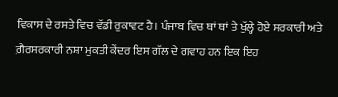ਵਿਕਾਸ ਦੇ ਰਸਤੇ ਵਿਚ ਵੱਡੀ ਰੁਕਾਵਟ ਹੈ। ਪੰਜਾਬ ਵਿਚ ਥਾਂ ਥਾਂ ਤੇ ਖੁੱਲ੍ਹੇ ਹੋਏ ਸਰਕਾਰੀ ਅਤੇ ਗ਼ੈਰਸਰਕਾਰੀ ਨਸ਼ਾ ਮੁਕਤੀ ਕੇਂਦਰ ਇਸ ਗੱਲ ਦੇ ਗਵਾਹ ਹਨ ਇਕ ਇਹ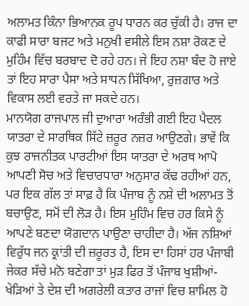ਅਲਾਮਤ ਕਿੰਨਾ ਭਿਆਨਕ ਰੂਪ ਧਾਰਨ ਕਰ ਚੁੱਕੀ ਹੈ। ਰਾਜ ਦਾ ਕਾਫੀ ਸਾਰਾ ਬਜਟ ਅਤੇ ਮਨੁਖੀ ਵਸੀਲੇ ਇਸ ਨਸ਼ਾ ਰੋਕਣ ਦੇ ਮੁਹਿੰਮ ਵਿੱਚ ਬਰਬਾਦ ਦੋ ਰਹੇ ਹਨ। ਜੇ ਇਹ ਨਸ਼ਾ ਬੰਦ ਹੋ ਜਾਏ ਤਾਂ ਇਹ ਸਾਰਾ ਪੈਸਾ ਅਤੇ ਸਾਧਨ ਸਿੱਖਿਆ, ਰੁਜ਼ਗਾਰ ਅਤੇ ਵਿਕਾਸ ਲਈ ਵਰਤੇ ਜਾ ਸਕਦੇ ਹਨ।
ਮਾਨਯੋਗ ਰਾਜਪਾਲ ਜੀ ਦੁਆਰਾ ਅਰੰਭੀ ਗਈ ਇਹ ਪੈਦਲ ਯਾਤਰਾ ਦੇ ਸਾਰਥਿਕ ਸਿੱਟੇ ਜ਼ਰੂਰ ਨਜ਼ਰ ਆਉਣਗੇ। ਭਾਵੇਂ ਕਿ ਕੁਝ ਰਾਜਨੀਤਕ ਪਾਰਟੀਆਂ ਇਸ ਯਾਤਰਾ ਦੇ ਅਰਥ ਆਪੋ ਆਪਣੀ ਸੋਚ ਅਤੇ ਵਿਚਾਰਧਾਰਾ ਅਨੁਸਾਰ ਕੱਢ ਰਹੀਆਂ ਹਨ, ਪਰ ਇਕ ਗੱਲ ਤਾਂ ਸਾਫ਼ ਹੈ ਕਿ ਪੰਜਾਬ ਨੂੰ ਨਸ਼ੇ ਦੀ ਅਲਾਮਤ ਤੋਂ ਬਚਾਉਣ, ਸਮੋਂ ਦੀ ਲੋੜ ਹੈ। ਇਸ ਮੁਹਿੰਮ ਵਿਚ ਹਰ ਕਿਸੇ ਨੂੰ ਆਪਣੇ ਬਣਦਾ ਯੋਗਦਾਨ ਪਾਉਣਾ ਚਾਹੀਦਾ ਹੈ। ਅੱਜ ਨਸ਼ਿਆਂ ਵਿਰੁੱਧ ਜਨ ਕ੍ਰਾਂਤੀ ਦੀ ਜ਼ਰੂਰਤ ਹੈ, ਇਸ ਦਾ ਹਿਸਾਂ ਹਰ ਪੰਜਾਬੀ ਜੇਕਰ ਸੱਚੇ ਮਨੋ ਬਣੇਗਾ ਤਾਂ ਮੁੜ ਫਿਰ ਤੋਂ ਪੰਜਾਬ ਖੁਸ਼ੀਆਂ-ਖੇੜਿਆਂ ਤੇ ਦੇਸ਼ ਦੀ ਅਗਰੇਲੀ ਕਤਾਰ ਰਾਜਾਂ ਵਿਚ ਸ਼ਾਮਿਲ ਹੋ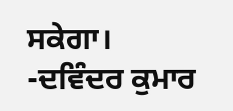ਸਕੇਗਾ।
-ਦਵਿੰਦਰ ਕੁਮਾਰ